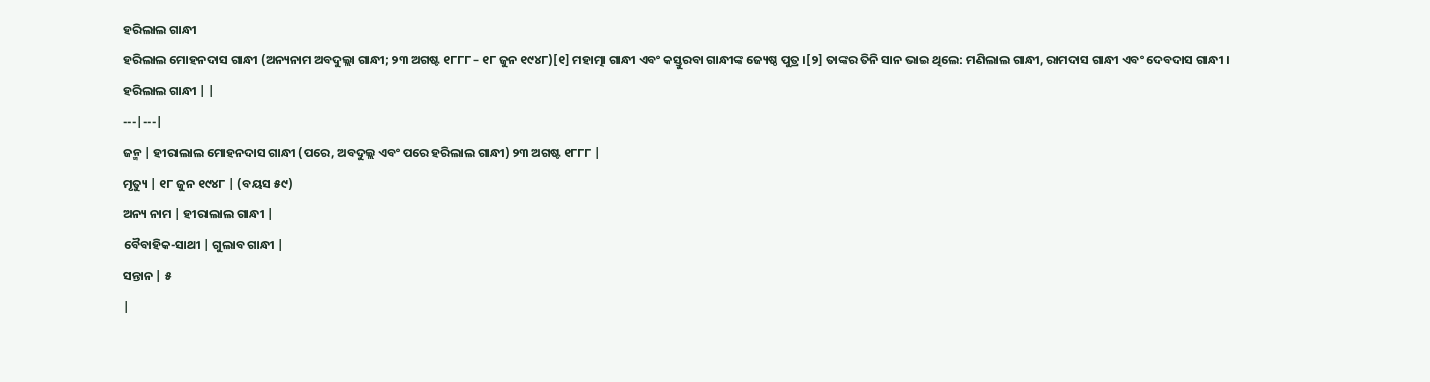ହରିଲାଲ ଗାନ୍ଧୀ
ହରିଲାଲ ମୋହନଦାସ ଗାନ୍ଧୀ (ଅନ୍ୟନାମ ଅବଦୁଲ୍ଲା ଗାନ୍ଧୀ; ୨୩ ଅଗଷ୍ଟ ୧୮୮୮ – ୧୮ ଜୁନ ୧୯୪୮)[୧] ମହାତ୍ମା ଗାନ୍ଧୀ ଏବଂ କସ୍ତୁରବା ଗାନ୍ଧୀଙ୍କ ଜ୍ୟେଷ୍ଠ ପୁତ୍ର ।[୨] ତାଙ୍କର ତିନି ସାନ ଭାଇ ଥିଲେ: ମଣିଲାଲ ଗାନ୍ଧୀ, ରାମଦାସ ଗାନ୍ଧୀ ଏବଂ ଦେବଦାସ ଗାନ୍ଧୀ ।
ହରିଲାଲ ଗାନ୍ଧୀ | |
---|---|
ଜନ୍ମ | ହୀରାଲାଲ ମୋହନଦାସ ଗାନ୍ଧୀ (ପରେ, ଅବଦୁଲ୍ଲ ଏବଂ ପରେ ହରିଲାଲ ଗାନ୍ଧୀ) ୨୩ ଅଗଷ୍ଟ ୧୮୮୮ |
ମୃତ୍ୟୁ | ୧୮ ଜୁନ ୧୯୪୮ | (ବୟସ ୫୯)
ଅନ୍ୟ ନାମ | ହୀରାଲାଲ ଗାନ୍ଧୀ |
ବୈବାହିକ-ସାଥୀ | ଗୁଲାବ ଗାନ୍ଧୀ |
ସନ୍ତାନ | ୫
|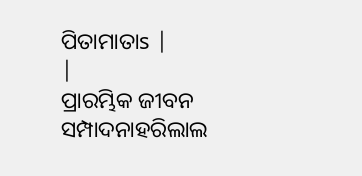ପିତାମାତାs |
|
ପ୍ରାରମ୍ଭିକ ଜୀବନ
ସମ୍ପାଦନାହରିଲାଲ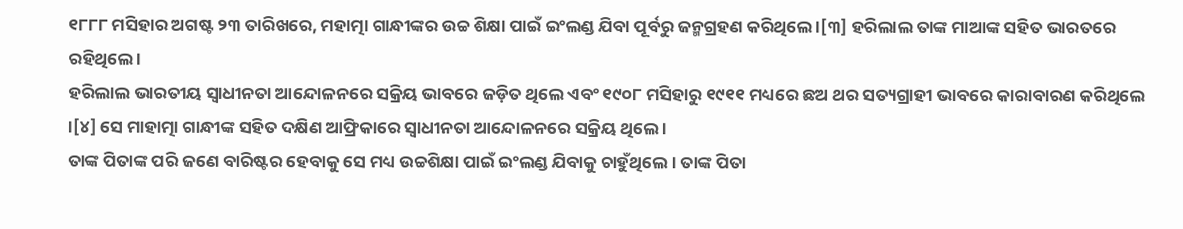୧୮୮୮ ମସିହାର ଅଗଷ୍ଟ ୨୩ ତାରିଖରେ, ମହାତ୍ମା ଗାନ୍ଧୀଙ୍କର ଉଚ୍ଚ ଶିକ୍ଷା ପାଇଁ ଇଂଲଣ୍ଡ ଯିବା ପୂର୍ବରୁ ଜନ୍ମଗ୍ରହଣ କରିଥିଲେ ।[୩] ହରିଲାଲ ତାଙ୍କ ମାଆଙ୍କ ସହିତ ଭାରତରେ ରହିଥିଲେ ।
ହରିଲାଲ ଭାରତୀୟ ସ୍ୱାଧୀନତା ଆନ୍ଦୋଳନରେ ସକ୍ରିୟ ଭାବରେ ଜଡ଼ିତ ଥିଲେ ଏବଂ ୧୯୦୮ ମସିହାରୁ ୧୯୧୧ ମଧ୍ୟରେ ଛଅ ଥର ସତ୍ୟଗ୍ରାହୀ ଭାବରେ କାରାବାରଣ କରିଥିଲେ ।[୪] ସେ ମାହାତ୍ମା ଗାନ୍ଧୀଙ୍କ ସହିତ ଦକ୍ଷିଣ ଆଫ୍ରିକାରେ ସ୍ୱାଧୀନତା ଆନ୍ଦୋଳନରେ ସକ୍ରିୟ ଥିଲେ ।
ତାଙ୍କ ପିତାଙ୍କ ପରି ଜଣେ ବାରିଷ୍ଟର ହେବାକୁ ସେ ମଧ୍ୟ ଉଚ୍ଚଶିକ୍ଷା ପାଇଁ ଇଂଲଣ୍ଡ ଯିବାକୁ ଚାହୁଁଥିଲେ । ତାଙ୍କ ପିତା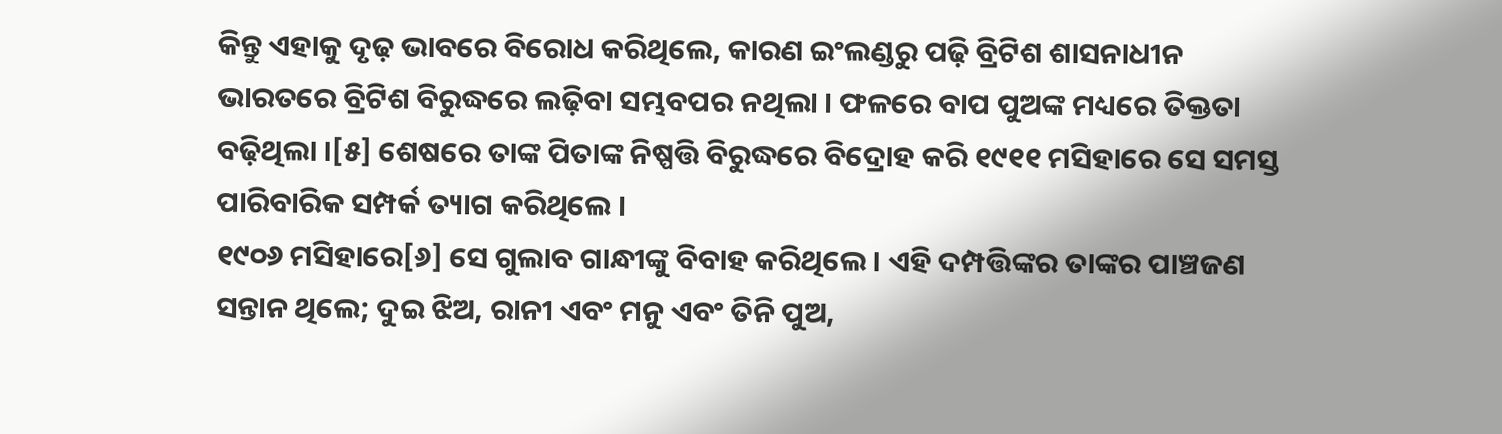କିନ୍ତୁ ଏହାକୁ ଦୃଢ଼ ଭାବରେ ବିରୋଧ କରିଥିଲେ, କାରଣ ଇଂଲଣ୍ଡରୁ ପଢ଼ି ବ୍ରିଟିଶ ଶାସନାଧୀନ ଭାରତରେ ବ୍ରିଟିଶ ବିରୁଦ୍ଧରେ ଲଢ଼ିବା ସମ୍ଭବପର ନଥିଲା । ଫଳରେ ବାପ ପୁଅଙ୍କ ମଧ୍ୟରେ ତିକ୍ତତା ବଢ଼ିଥିଲା ।[୫] ଶେଷରେ ତାଙ୍କ ପିତାଙ୍କ ନିଷ୍ପତ୍ତି ବିରୁଦ୍ଧରେ ବିଦ୍ରୋହ କରି ୧୯୧୧ ମସିହାରେ ସେ ସମସ୍ତ ପାରିବାରିକ ସମ୍ପର୍କ ତ୍ୟାଗ କରିଥିଲେ ।
୧୯୦୬ ମସିହାରେ[୬] ସେ ଗୁଲାବ ଗାନ୍ଧୀଙ୍କୁ ବିବାହ କରିଥିଲେ । ଏହି ଦମ୍ପତ୍ତିଙ୍କର ତାଙ୍କର ପାଞ୍ଚଜଣ ସନ୍ତାନ ଥିଲେ; ଦୁଇ ଝିଅ, ରାନୀ ଏବଂ ମନୁ ଏବଂ ତିନି ପୁଅ,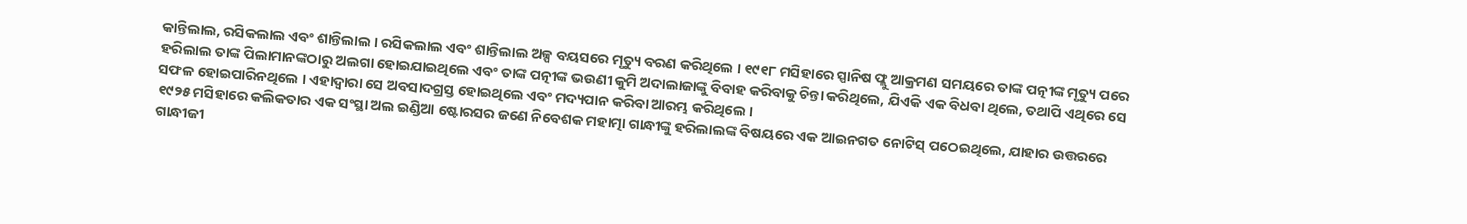କାନ୍ତିଲାଲ, ରସିକଲାଲ ଏବଂ ଶାନ୍ତିଲାଲ । ରସିକଲାଲ ଏବଂ ଶାନ୍ତିଲାଲ ଅଳ୍ପ ବୟସରେ ମୃତ୍ୟୁ ବରଣ କରିଥିଲେ । ୧୯୧୮ ମସିହାରେ ସ୍ପାନିଷ ଫ୍ଲୁ ଆକ୍ରମଣ ସମୟରେ ତାଙ୍କ ପତ୍ନୀଙ୍କ ମୃତ୍ୟୁ ପରେ ହରିଲାଲ ତାଙ୍କ ପିଲାମାନଙ୍କଠାରୁ ଅଲଗା ହୋଇଯାଇଥିଲେ ଏବଂ ତାଙ୍କ ପତ୍ନୀଙ୍କ ଭଉଣୀ କୁମି ଅଦାଲାଜାଙ୍କୁ ବିବାହ କରିବାକୁ ଚିନ୍ତା କରିଥିଲେ, ଯିଏକି ଏକ ବିଧବା ଥିଲେ, ତଥାପି ଏଥିରେ ସେ ସଫଳ ହୋଇପାରିନଥିଲେ । ଏହାଦ୍ୱାରା ସେ ଅବସାଦଗ୍ରସ୍ତ ହୋଇଥିଲେ ଏବଂ ମଦ୍ୟପାନ କରିବା ଆରମ୍ଭ କରିଥିଲେ ।
୧୯୨୫ ମସିହାରେ କଲିକତାର ଏକ ସଂସ୍ଥା ଅଲ ଇଣ୍ଡିଆ ଷ୍ଟୋରସର ଜଣେ ନିବେଶକ ମହାତ୍ମା ଗାନ୍ଧୀଙ୍କୁ ହରିଲାଲଙ୍କ ବିଷୟରେ ଏକ ଆଇନଗତ ନୋଟିସ୍ ପଠେଇଥିଲେ, ଯାହାର ଉତ୍ତରରେ ଗାନ୍ଧୀଜୀ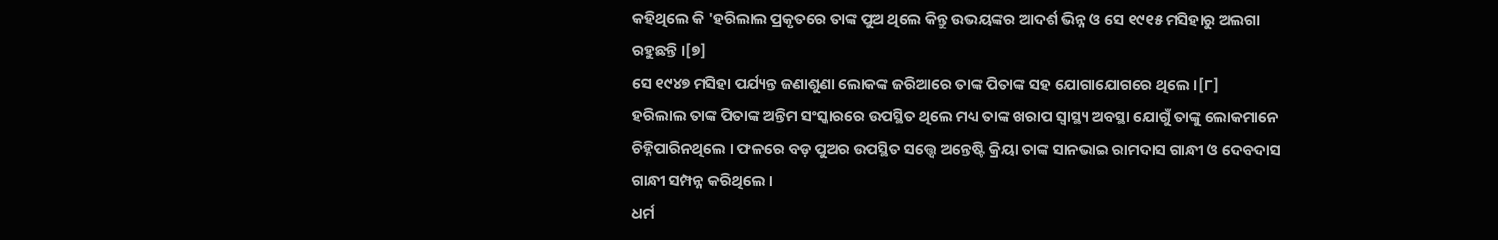କହିଥିଲେ କି 'ହରିଲାଲ ପ୍ରକୃତରେ ତାଙ୍କ ପୁଅ ଥିଲେ କିନ୍ତୁ ଉଭୟଙ୍କର ଆଦର୍ଶ ଭିନ୍ନ ଓ ସେ ୧୯୧୫ ମସିହାରୁ ଅଲଗା ରହୁଛନ୍ତି ।[୭]
ସେ ୧୯୪୭ ମସିହା ପର୍ଯ୍ୟନ୍ତ ଜଣାଶୁଣା ଲୋକଙ୍କ ଜରିଆରେ ତାଙ୍କ ପିତାଙ୍କ ସହ ଯୋଗାଯୋଗରେ ଥିଲେ ।[୮]
ହରିଲାଲ ତାଙ୍କ ପିତାଙ୍କ ଅନ୍ତିମ ସଂସ୍କାରରେ ଉପସ୍ଥିତ ଥିଲେ ମଧ୍ୟ ତାଙ୍କ ଖରାପ ସ୍ୱାସ୍ଥ୍ୟ ଅବସ୍ଥା ଯୋଗୁଁ ତାଙ୍କୁ ଲୋକମାନେ ଚିହ୍ନିପାରିନଥିଲେ । ଫଳରେ ବଡ଼ ପୁଅର ଉପସ୍ଥିତ ସତ୍ତ୍ୱେ ଅନ୍ତେଷ୍ଟି କ୍ରିୟା ତାଙ୍କ ସାନଭାଇ ରାମଦାସ ଗାନ୍ଧୀ ଓ ଦେବଦାସ ଗାନ୍ଧୀ ସମ୍ପନ୍ନ କରିଥିଲେ ।
ଧର୍ମ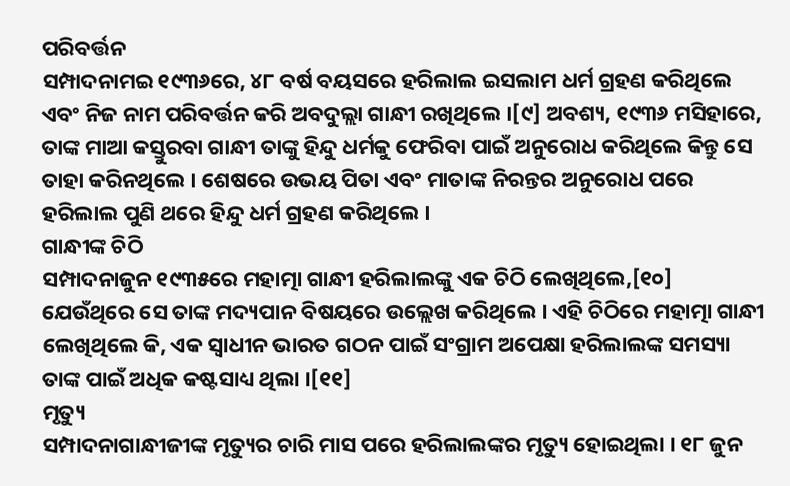ପରିବର୍ତ୍ତନ
ସମ୍ପାଦନାମଇ ୧୯୩୬ରେ, ୪୮ ବର୍ଷ ବୟସରେ ହରିଲାଲ ଇସଲାମ ଧର୍ମ ଗ୍ରହଣ କରିଥିଲେ ଏବଂ ନିଜ ନାମ ପରିବର୍ତ୍ତନ କରି ଅବଦୁଲ୍ଲା ଗାନ୍ଧୀ ରଖିଥିଲେ ।[୯] ଅବଶ୍ୟ, ୧୯୩୬ ମସିହାରେ, ତାଙ୍କ ମାଆ କସ୍ତୁରବା ଗାନ୍ଧୀ ତାଙ୍କୁ ହିନ୍ଦୁ ଧର୍ମକୁ ଫେରିବା ପାଇଁ ଅନୁରୋଧ କରିଥିଲେ କିନ୍ତୁ ସେ ତାହା କରିନଥିଲେ । ଶେଷରେ ଉଭୟ ପିତା ଏବଂ ମାତାଙ୍କ ନିରନ୍ତର ଅନୁରୋଧ ପରେ ହରିଲାଲ ପୁଣି ଥରେ ହିନ୍ଦୁ ଧର୍ମ ଗ୍ରହଣ କରିଥିଲେ ।
ଗାନ୍ଧୀଙ୍କ ଚିଠି
ସମ୍ପାଦନାଜୁନ ୧୯୩୫ରେ ମହାତ୍ମା ଗାନ୍ଧୀ ହରିଲାଲଙ୍କୁ ଏକ ଚିଠି ଲେଖିଥିଲେ,[୧୦] ଯେଉଁଥିରେ ସେ ତାଙ୍କ ମଦ୍ୟପାନ ବିଷୟରେ ଉଲ୍ଲେଖ କରିଥିଲେ । ଏହି ଚିଠିରେ ମହାତ୍ମା ଗାନ୍ଧୀ ଲେଖିଥିଲେ କି, ଏକ ସ୍ୱାଧୀନ ଭାରତ ଗଠନ ପାଇଁ ସଂଗ୍ରାମ ଅପେକ୍ଷା ହରିଲାଲଙ୍କ ସମସ୍ୟା ତାଙ୍କ ପାଇଁ ଅଧିକ କଷ୍ଟସାଧ୍ୟ ଥିଲା ।[୧୧]
ମୃତ୍ୟୁ
ସମ୍ପାଦନାଗାନ୍ଧୀଜୀଙ୍କ ମୃତ୍ୟୁର ଚାରି ମାସ ପରେ ହରିଲାଲଙ୍କର ମୃତ୍ୟୁ ହୋଇଥିଲା । ୧୮ ଜୁନ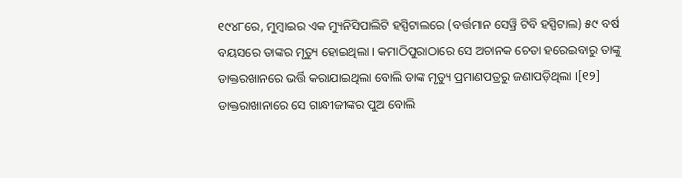୧୯୪୮ରେ, ମୁମ୍ବାଇର ଏକ ମ୍ୟୁନିସିପାଲିଟି ହସ୍ପିଟାଲରେ (ବର୍ତ୍ତମାନ ସେୱ୍ରି ଟିବି ହସ୍ପିଟାଲ) ୫୯ ବର୍ଷ ବୟସରେ ତାଙ୍କର ମୃତ୍ୟୁ ହୋଇଥିଲା । କମାଠିପୁରାଠାରେ ସେ ଅଚାନକ ଚେତା ହରେଇବାରୁ ତାଙ୍କୁ ଡାକ୍ତରଖାନରେ ଭର୍ତ୍ତି କରାଯାଇଥିଲା ବୋଲି ତାଙ୍କ ମୃତ୍ୟୁ ପ୍ରମାଣପତ୍ରରୁ ଜଣାପଡ଼ିଥିଲା ।[୧୨] ଡାକ୍ତରାଖାନାରେ ସେ ଗାନ୍ଧୀଜୀଙ୍କର ପୁଅ ବୋଲି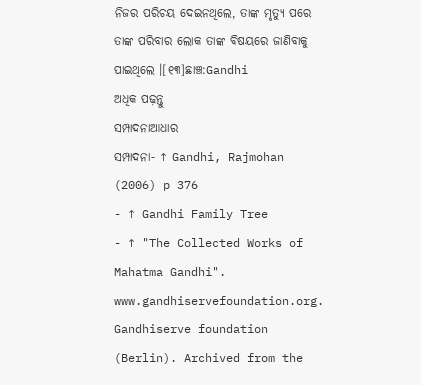ନିଜର ପରିଚୟ ଦେଇନଥିଲେ, ତାଙ୍କ ମୃତ୍ୟୁ ପରେ ତାଙ୍କ ପରିବାର ଲୋକ ତାଙ୍କ ବିଷୟରେ ଜାଣିବାକୁ ପାଇଥିଲେ ।[୧୩]ଛାଞ୍ଚ:Gandhi
ଅଧିକ ପଢ଼ନ୍ତୁ
ସମ୍ପାଦନାଆଧାର
ସମ୍ପାଦନା- ↑ Gandhi, Rajmohan (2006) p 376
- ↑ Gandhi Family Tree
- ↑ "The Collected Works of Mahatma Gandhi". www.gandhiservefoundation.org. Gandhiserve foundation (Berlin). Archived from the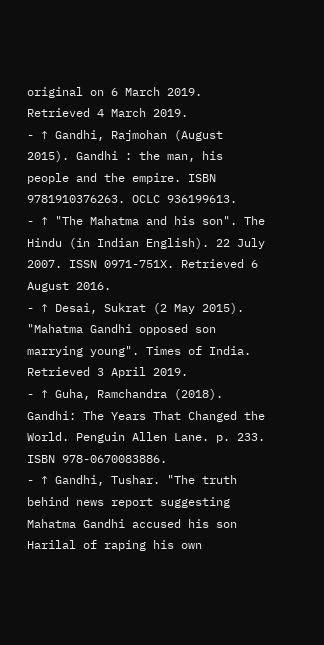original on 6 March 2019. Retrieved 4 March 2019.
- ↑ Gandhi, Rajmohan (August 2015). Gandhi : the man, his people and the empire. ISBN 9781910376263. OCLC 936199613.
- ↑ "The Mahatma and his son". The Hindu (in Indian English). 22 July 2007. ISSN 0971-751X. Retrieved 6 August 2016.
- ↑ Desai, Sukrat (2 May 2015). "Mahatma Gandhi opposed son marrying young". Times of India. Retrieved 3 April 2019.
- ↑ Guha, Ramchandra (2018). Gandhi: The Years That Changed the World. Penguin Allen Lane. p. 233. ISBN 978-0670083886.
- ↑ Gandhi, Tushar. "The truth behind news report suggesting Mahatma Gandhi accused his son Harilal of raping his own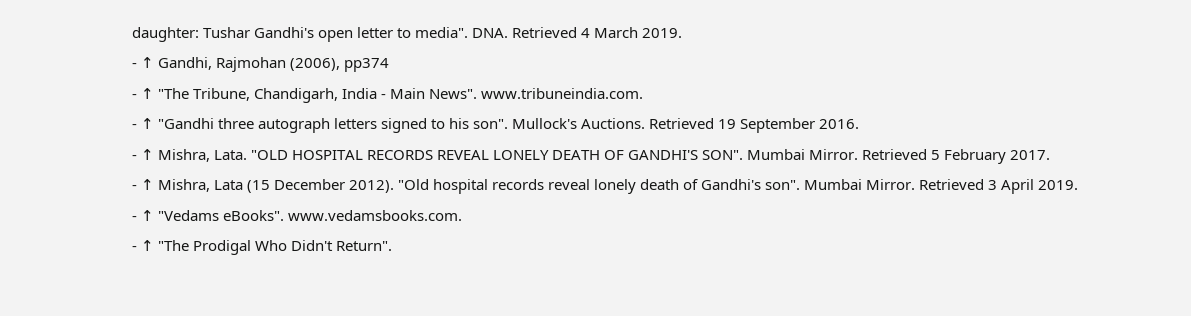daughter: Tushar Gandhi's open letter to media". DNA. Retrieved 4 March 2019.
- ↑ Gandhi, Rajmohan (2006), pp374
- ↑ "The Tribune, Chandigarh, India - Main News". www.tribuneindia.com.
- ↑ "Gandhi three autograph letters signed to his son". Mullock's Auctions. Retrieved 19 September 2016.
- ↑ Mishra, Lata. "OLD HOSPITAL RECORDS REVEAL LONELY DEATH OF GANDHI'S SON". Mumbai Mirror. Retrieved 5 February 2017.
- ↑ Mishra, Lata (15 December 2012). "Old hospital records reveal lonely death of Gandhi's son". Mumbai Mirror. Retrieved 3 April 2019.
- ↑ "Vedams eBooks". www.vedamsbooks.com.
- ↑ "The Prodigal Who Didn't Return".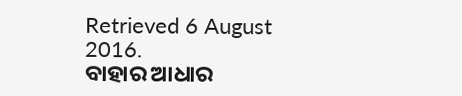Retrieved 6 August 2016.
ବାହାର ଆଧାର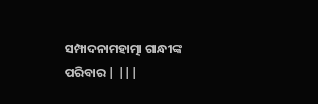ସମ୍ପାଦନାମହାତ୍ମା ଗାନ୍ଧୀଙ୍କ ପରିବାର | |||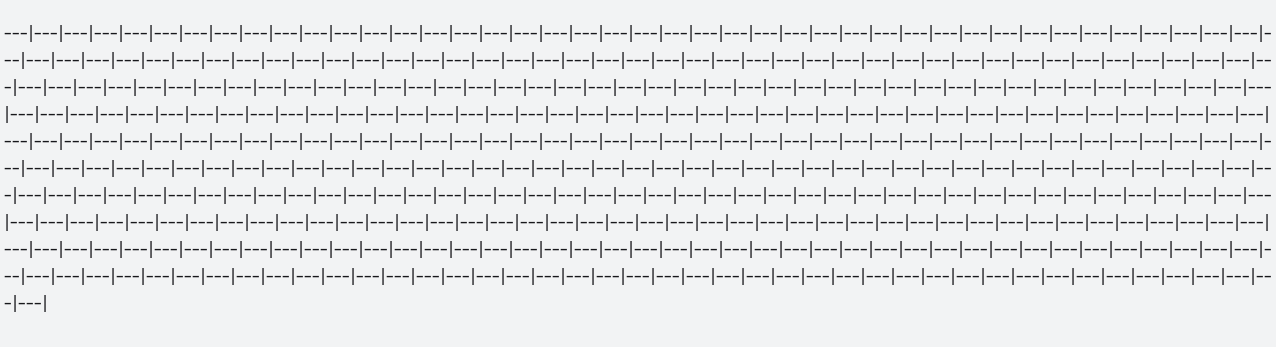---|---|---|---|---|---|---|---|---|---|---|---|---|---|---|---|---|---|---|---|---|---|---|---|---|---|---|---|---|---|---|---|---|---|---|---|---|---|---|---|---|---|---|---|---|---|---|---|---|---|---|---|---|---|---|---|---|---|---|---|---|---|---|---|---|---|---|---|---|---|---|---|---|---|---|---|---|---|---|---|---|---|---|---|---|---|---|---|---|---|---|---|---|---|---|---|---|---|---|---|---|---|---|---|---|---|---|---|---|---|---|---|---|---|---|---|---|---|---|---|---|---|---|---|---|---|---|---|---|---|---|---|---|---|---|---|---|---|---|---|---|---|---|---|---|---|---|---|---|---|---|---|---|---|---|---|---|---|---|---|---|---|---|---|---|---|---|---|---|---|---|---|---|---|---|---|---|---|---|---|---|---|---|---|---|---|---|---|---|---|---|---|---|---|---|---|---|---|---|---|---|---|---|---|---|---|---|---|---|---|---|---|---|---|---|---|---|---|---|---|---|---|---|---|---|---|---|---|---|---|---|---|---|---|---|---|---|---|---|---|---|---|---|---|---|---|---|---|---|---|---|---|---|---|---|---|---|---|---|---|---|---|---|---|---|---|---|---|---|---|---|---|---|---|---|---|---|---|---|---|---|---|---|---|---|---|---|---|---|---|---|---|---|---|---|---|---|---|---|---|---|---|---|---|---|---|---|---|---|---|---|---|---|---|---|---|---|---|---|---|---|---|---|---|---|---|---|---|---|---|---|---|---|---|---|---|---|---|---|---|---|---|---|---|---|---|---|---|---|---|---|---|---|---|---|---|---|---|---|---|---|---|---|---|---|---|---|---|---|---|---|---|---|---|---|---|---|---|---|---|---|---|---|---|---|---|---|---|---|---|---|---|---|---|---|---|---|---|---|---|---|---|---|---|---|---|---|---|---|---|---|---|---|---|---|---|---|---|---|---|---|---|---|---|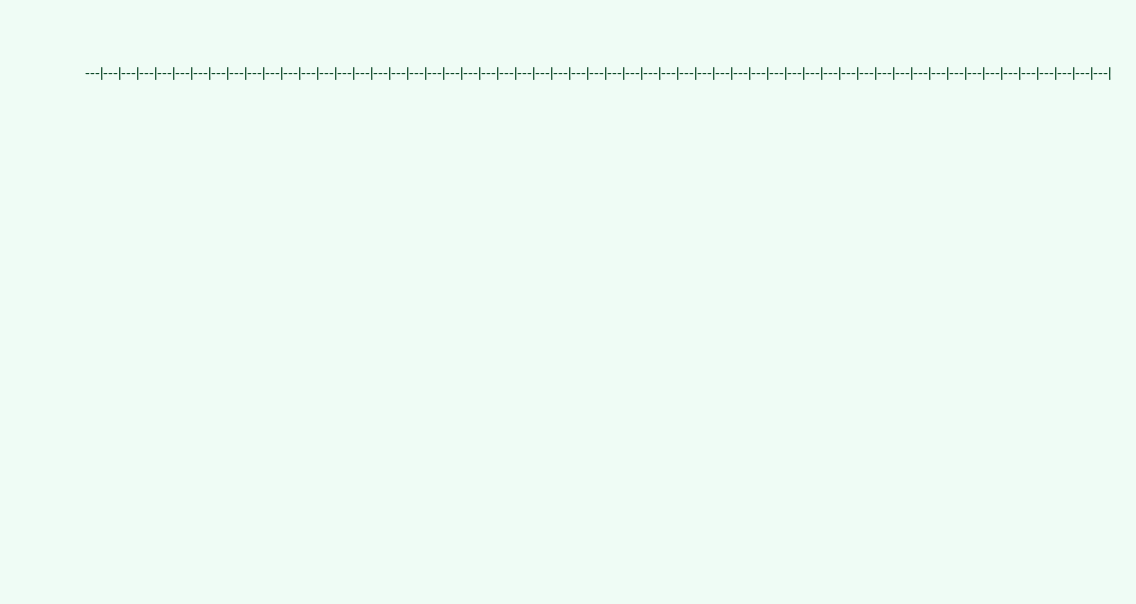---|---|---|---|---|---|---|---|---|---|---|---|---|---|---|---|---|---|---|---|---|---|---|---|---|---|---|---|---|---|---|---|---|---|---|---|---|---|---|---|---|---|---|---|---|---|---|---|---|---|---|---|---|---|---|---|---|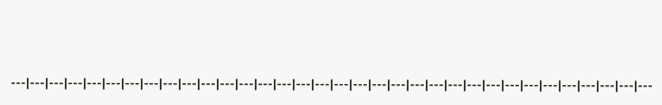---|---|---|---|---|---|---|---|---|---|---|---|---|---|---|---|---|---|---|---|---|---|---|---|---|---|---|---|---|---|---|---|---|---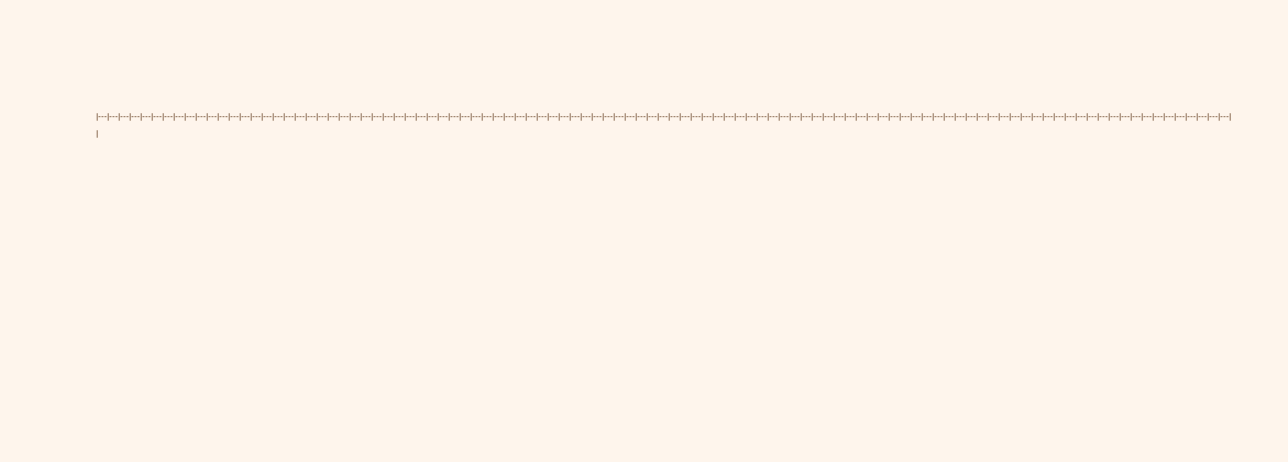|---|---|---|---|---|---|---|---|---|---|---|---|---|---|---|---|---|---|---|---|---|---|---|---|---|---|---|---|---|---|---|---|---|---|---|---|---|---|---|---|---|---|---|---|---|---|---|---|---|---|---|---|---|---|---|---|---|---|---|---|---|---|---|---|---|---|---|---|---|---|---|---|---|---|---|---|---|---|---|---|---|---|---|---|---|---|---|---|---|---|---|---|---|---|---|---|---|---|---|---|---|---|---|
|